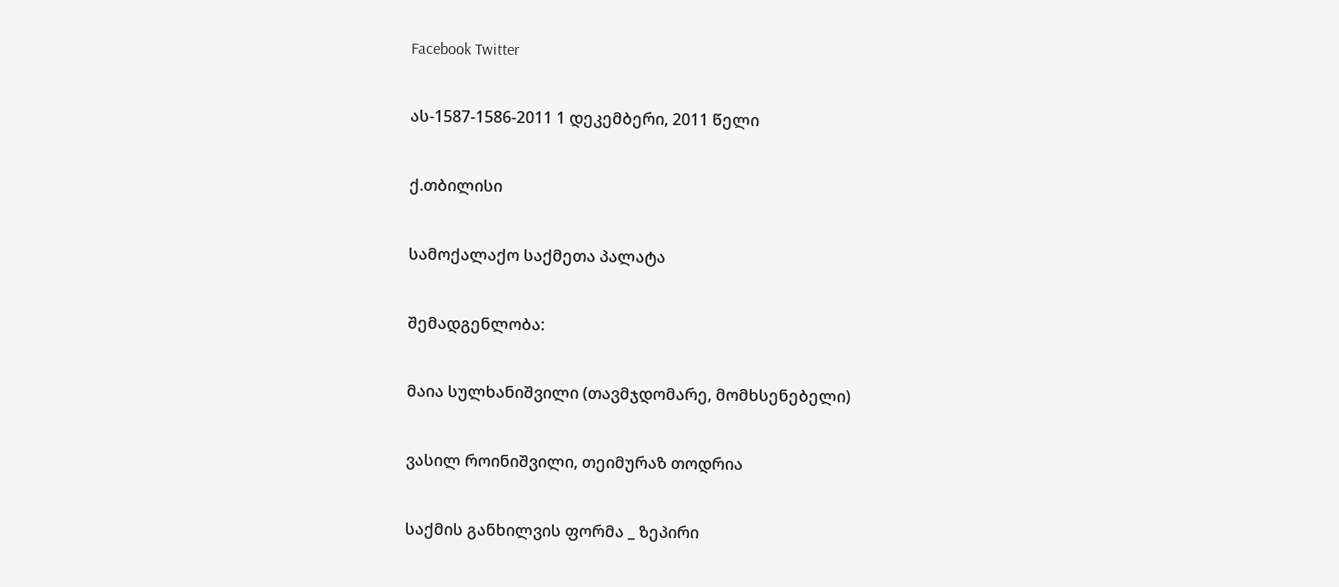Facebook Twitter

ას-1587-1586-2011 1 დეკემბერი, 2011 წელი

ქ.თბილისი

სამოქალაქო საქმეთა პალატა

შემადგენლობა:

მაია სულხანიშვილი (თავმჯდომარე, მომხსენებელი)

ვასილ როინიშვილი, თეიმურაზ თოდრია

საქმის განხილვის ფორმა _ ზეპირი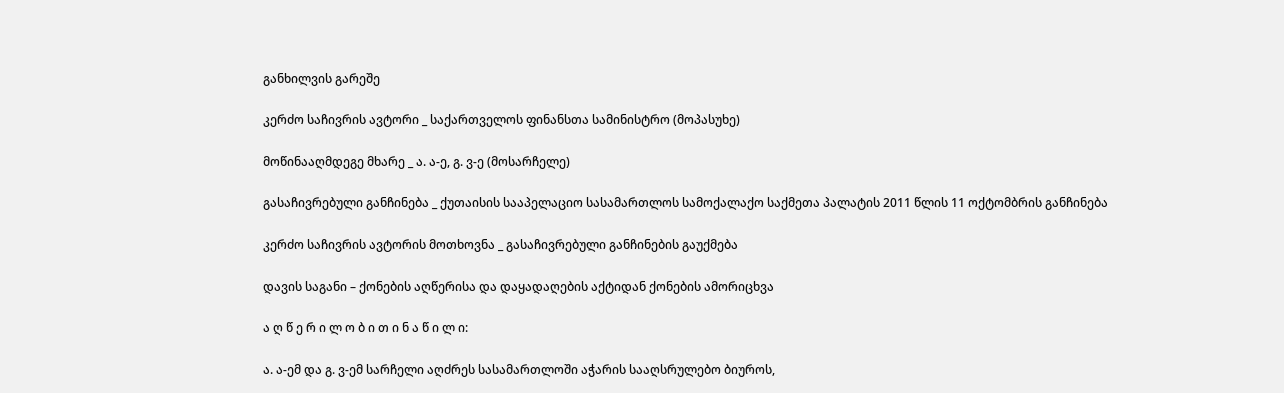განხილვის გარეშე

კერძო საჩივრის ავტორი _ საქართველოს ფინანსთა სამინისტრო (მოპასუხე)

მოწინააღმდეგე მხარე _ ა. ა-ე, გ. ვ-ე (მოსარჩელე)

გასაჩივრებული განჩინება _ ქუთაისის სააპელაციო სასამართლოს სამოქალაქო საქმეთა პალატის 2011 წლის 11 ოქტომბრის განჩინება

კერძო საჩივრის ავტორის მოთხოვნა _ გასაჩივრებული განჩინების გაუქმება

დავის საგანი – ქონების აღწერისა და დაყადაღების აქტიდან ქონების ამორიცხვა

ა ღ წ ე რ ი ლ ო ბ ი თ ი ნ ა წ ი ლ ი:

ა. ა-ემ და გ. ვ-ემ სარჩელი აღძრეს სასამართლოში აჭარის სააღსრულებო ბიუროს,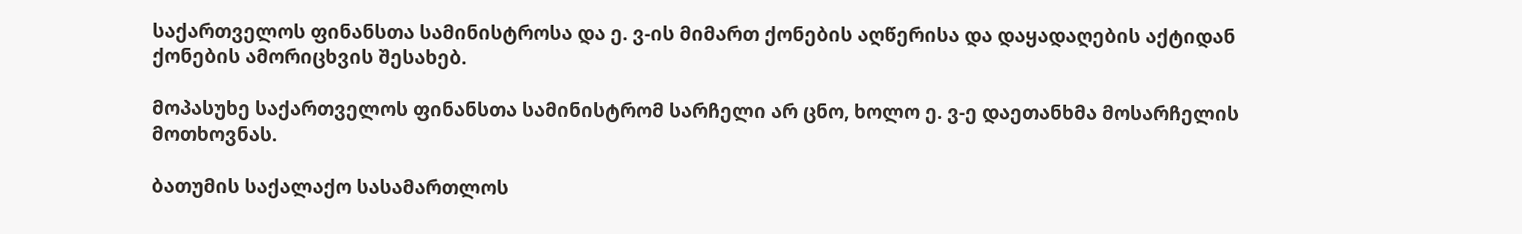საქართველოს ფინანსთა სამინისტროსა და ე. ვ-ის მიმართ ქონების აღწერისა და დაყადაღების აქტიდან ქონების ამორიცხვის შესახებ.

მოპასუხე საქართველოს ფინანსთა სამინისტრომ სარჩელი არ ცნო, ხოლო ე. ვ-ე დაეთანხმა მოსარჩელის მოთხოვნას.

ბათუმის საქალაქო სასამართლოს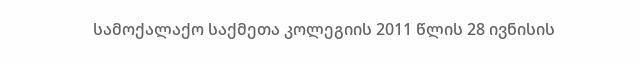სამოქალაქო საქმეთა კოლეგიის 2011 წლის 28 ივნისის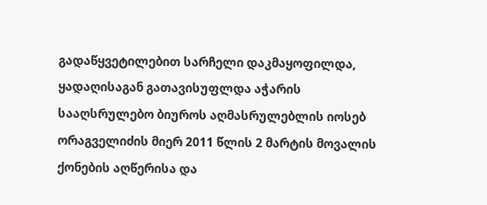გადაწყვეტილებით სარჩელი დაკმაყოფილდა, ყადაღისაგან გათავისუფლდა აჭარის სააღსრულებო ბიუროს აღმასრულებლის იოსებ ორაგველიძის მიერ 2011 წლის 2 მარტის მოვალის ქონების აღწერისა და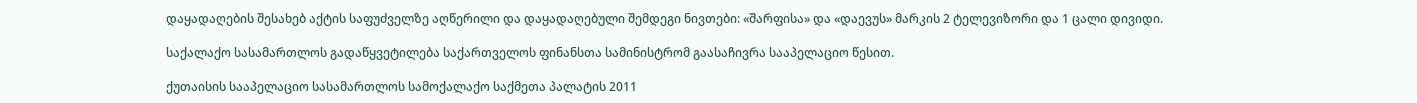დაყადაღების შესახებ აქტის საფუძველზე აღწერილი და დაყადაღებული შემდეგი ნივთები: «შარფისა» და «დაევუს» მარკის 2 ტელევიზორი და 1 ცალი დივიდი.

საქალაქო სასამართლოს გადაწყვეტილება საქართველოს ფინანსთა სამინისტრომ გაასაჩივრა სააპელაციო წესით.

ქუთაისის სააპელაციო სასამართლოს სამოქალაქო საქმეთა პალატის 2011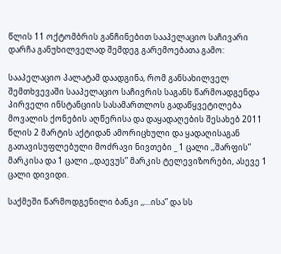წლის 11 ოქტომბრის განჩინებით სააპელაციო საჩივარი დარჩა განუხილველად შემდეგ გარემოებათა გამო:

სააპელაციო პალატამ დაადგინა, რომ განსახილველ შემთხვევაში სააპელაციო საჩივრის საგანს წარმოადგენდა პირველი ინსტანციის სასამართლოს გადაწყვეტილება მოვალის ქონების აღწერისა და დაყადაღების შესახებ 2011 წლის 2 მარტის აქტიდან ამორიცხული და ყადაღისაგან გათავისუფლებული მოძრავი ნივთები _ 1 ცალი ,,შარფის” მარკისა და 1 ცალი ,,დაევუს” მარკის ტელევიზორები, ასევე 1 ცალი დივიდი.

საქმეში წარმოდგენილი ბანკი ,,...ისა” და სს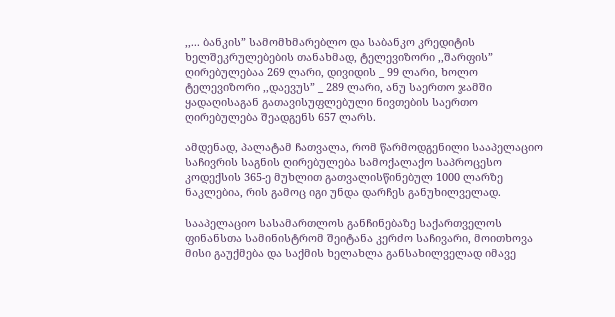,,... ბანკის” სამომხმარებლო და საბანკო კრედიტის ხელშეკრულებების თანახმად, ტელევიზორი ,,შარფის” ღირებულებაა 269 ლარი, დივიდის _ 99 ლარი, ხოლო ტელევიზორი ,,დაევუს” _ 289 ლარი, ანუ საერთო ჯამში ყადაღისაგან გათავისუფლებული ნივთების საერთო ღირებულება შეადგენს 657 ლარს.

ამდენად, პალატამ ჩათვალა, რომ წარმოდგენილი სააპელაციო საჩივრის საგნის ღირებულება სამოქალაქო საპროცესო კოდექსის 365-ე მუხლით გათვალისწინებულ 1000 ლარზე ნაკლებია, რის გამოც იგი უნდა დარჩეს განუხილველად.

სააპელაციო სასამართლოს განჩინებაზე საქართველოს ფინანსთა სამინისტრომ შეიტანა კერძო საჩივარი, მოითხოვა მისი გაუქმება და საქმის ხელახლა განსახილველად იმავე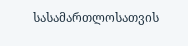სასამართლოსათვის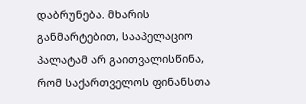დაბრუნება. მხარის განმარტებით, სააპელაციო პალატამ არ გაითვალისწინა, რომ საქართველოს ფინანსთა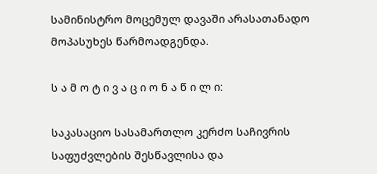სამინისტრო მოცემულ დავაში არასათანადო მოპასუხეს წარმოადგენდა.

ს ა მ ო ტ ი ვ ა ც ი ო ნ ა წ ი ლ ი:

საკასაციო სასამართლო კერძო საჩივრის საფუძვლების შესწავლისა და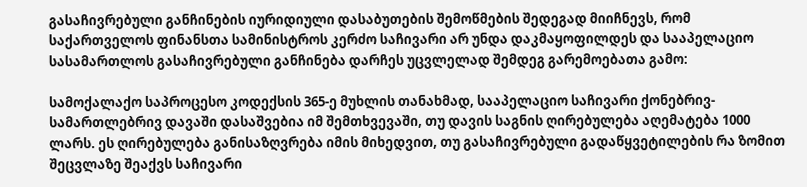გასაჩივრებული განჩინების იურიდიული დასაბუთების შემოწმების შედეგად მიიჩნევს, რომ საქართველოს ფინანსთა სამინისტროს კერძო საჩივარი არ უნდა დაკმაყოფილდეს და სააპელაციო სასამართლოს გასაჩივრებული განჩინება დარჩეს უცვლელად შემდეგ გარემოებათა გამო:

სამოქალაქო საპროცესო კოდექსის 365-ე მუხლის თანახმად, სააპელაციო საჩივარი ქონებრივ-სამართლებრივ დავაში დასაშვებია იმ შემთხვევაში, თუ დავის საგნის ღირებულება აღემატება 1000 ლარს. ეს ღირებულება განისაზღვრება იმის მიხედვით, თუ გასაჩივრებული გადაწყვეტილების რა ზომით შეცვლაზე შეაქვს საჩივარი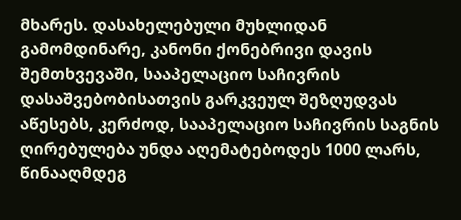მხარეს. დასახელებული მუხლიდან გამომდინარე, კანონი ქონებრივი დავის შემთხვევაში, სააპელაციო საჩივრის დასაშვებობისათვის გარკვეულ შეზღუდვას აწესებს, კერძოდ, სააპელაციო საჩივრის საგნის ღირებულება უნდა აღემატებოდეს 1000 ლარს, წინააღმდეგ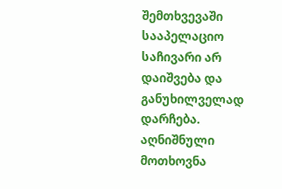შემთხვევაში სააპელაციო საჩივარი არ დაიშვება და განუხილველად დარჩება. აღნიშნული მოთხოვნა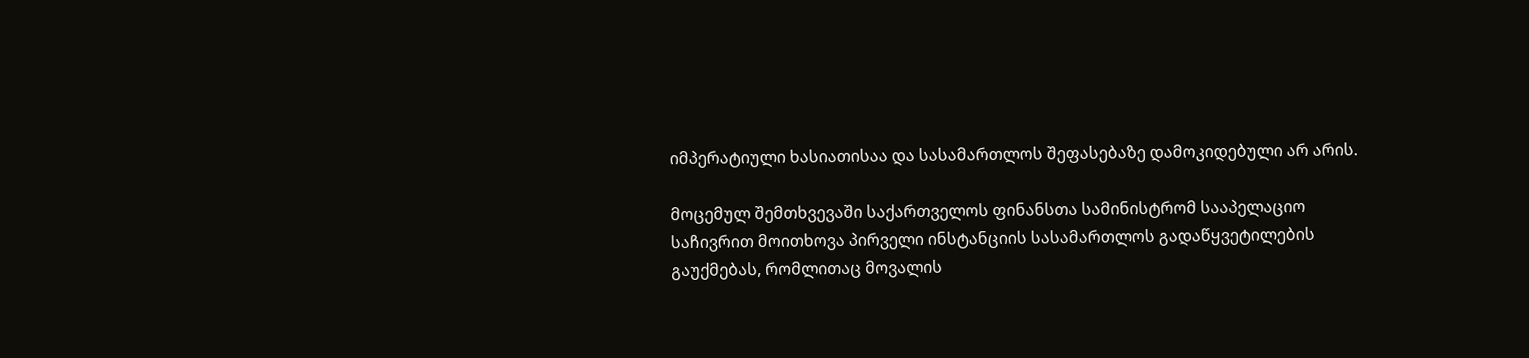იმპერატიული ხასიათისაა და სასამართლოს შეფასებაზე დამოკიდებული არ არის.

მოცემულ შემთხვევაში საქართველოს ფინანსთა სამინისტრომ სააპელაციო საჩივრით მოითხოვა პირველი ინსტანციის სასამართლოს გადაწყვეტილების გაუქმებას, რომლითაც მოვალის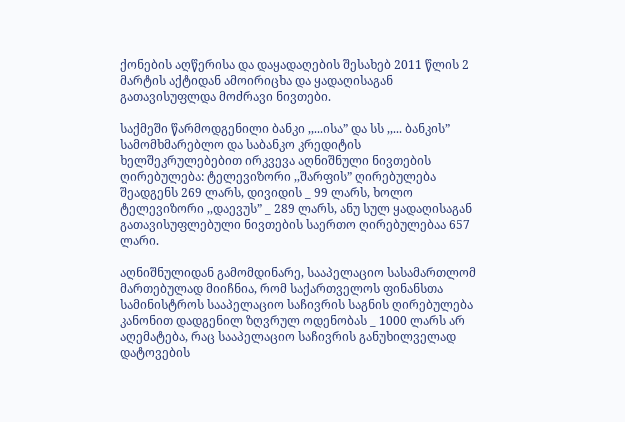ქონების აღწერისა და დაყადაღების შესახებ 2011 წლის 2 მარტის აქტიდან ამოირიცხა და ყადაღისაგან გათავისუფლდა მოძრავი ნივთები.

საქმეში წარმოდგენილი ბანკი ,,...ისა” და სს ,,... ბანკის” სამომხმარებლო და საბანკო კრედიტის ხელშეკრულებებით ირკვევა აღნიშნული ნივთების ღირებულება: ტელევიზორი ,,შარფის” ღირებულება შეადგენს 269 ლარს, დივიდის _ 99 ლარს, ხოლო ტელევიზორი ,,დაევუს” _ 289 ლარს, ანუ სულ ყადაღისაგან გათავისუფლებული ნივთების საერთო ღირებულებაა 657 ლარი.

აღნიშნულიდან გამომდინარე, სააპელაციო სასამართლომ მართებულად მიიჩნია, რომ საქართველოს ფინანსთა სამინისტროს სააპელაციო საჩივრის საგნის ღირებულება კანონით დადგენილ ზღვრულ ოდენობას _ 1000 ლარს არ აღემატება, რაც სააპელაციო საჩივრის განუხილველად დატოვების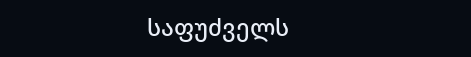საფუძველს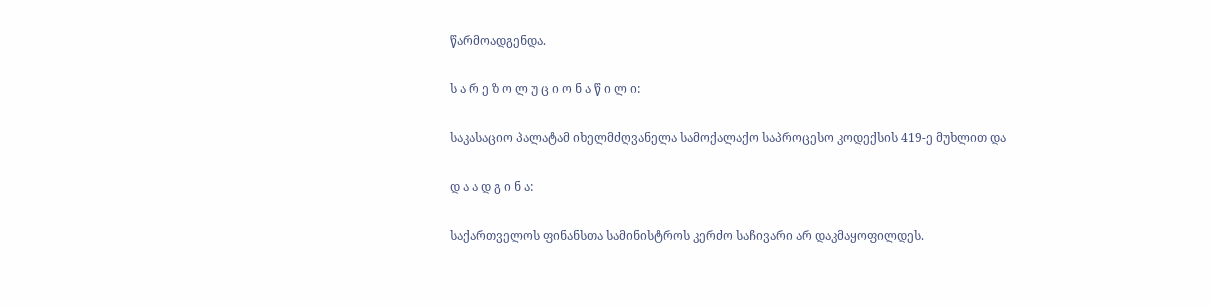წარმოადგენდა.

ს ა რ ე ზ ო ლ უ ც ი ო ნ ა წ ი ლ ი:

საკასაციო პალატამ იხელმძღვანელა სამოქალაქო საპროცესო კოდექსის 419-ე მუხლით და

დ ა ა დ გ ი ნ ა:

საქართველოს ფინანსთა სამინისტროს კერძო საჩივარი არ დაკმაყოფილდეს.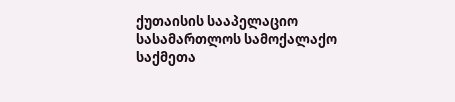ქუთაისის სააპელაციო სასამართლოს სამოქალაქო საქმეთა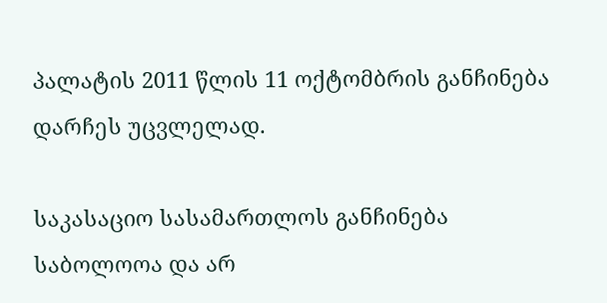პალატის 2011 წლის 11 ოქტომბრის განჩინება დარჩეს უცვლელად.

საკასაციო სასამართლოს განჩინება საბოლოოა და არ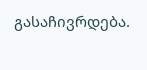გასაჩივრდება.